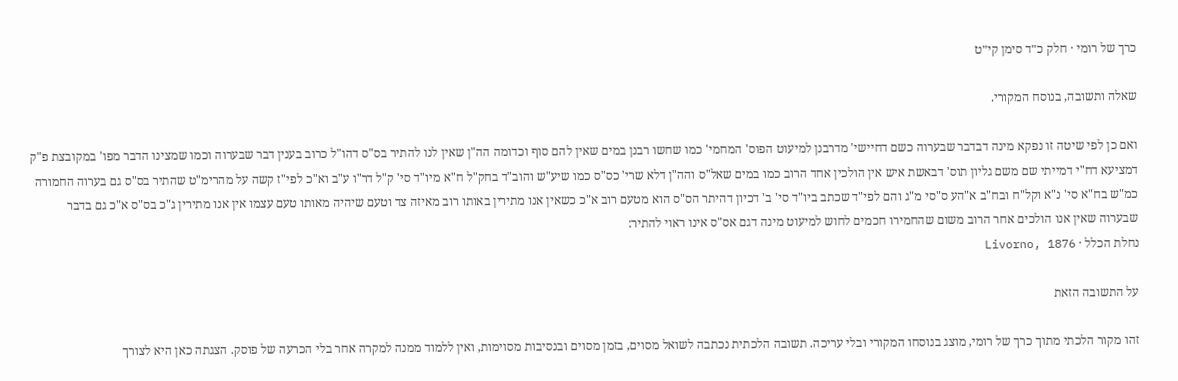כרך של רומי · חלק כ״ד סימן קי״ט

שאלה ותשובה, בנוסח המקורי.

ואם כן לפי שיטה זו נפקא מינה דבדבר שבערוה כשם דחיישי' מדרבנן למיעוט הפוס' המחמי' כמו שחשו רבנן במים שאין להם סוף וכדומה הה"ן שאין לנו להתיר בס"ס דהו"ל כרוב בענין דבר שבערוה וכמו שמצינו הדבר מפו' במקובצת פ"ק דמציעא דח"י דמייתי שם משם גליון תוס' דבאשת איש אין הולכין אחד הרוב כמו במים שאל"ס והה"ן דלא שרי' כס"ס כמו שיע"ש והוב"ד בחק"ל ח"א מיו"ד סי' ק"ל דר"ו ע"ב וא"כ לפי"ז קשה על מהרימ"ט שהתיר בס"ס גם בערוה החמורה כמ"ש בח"א סי' נ"א וקל"ח ובח"ב א"הע ס"סי מ"ג והם לפי"ד שכתב ביו"ד סי' ב' דכיון דהיתר הס"ס הוא מטעם רוב א"כ כשאין אנו מתירין באותו רוב מאיזה צד וטעם שיהיה מאותו טעם עצמו אין אנו מתירין ג"כ בס"ס א"כ גם בדבר שבערוה שאין אנו הולכים אחר הרוב משום שהחמירו חכמים לחוש למיעוט מינה דגם אס"ס אינו ראוי להתיר:
נחלת הכלל · Livorno, 1876

על התשובה הזאת

זהו מקור הלכתי מתוך כרך של רומי, מוצג בנוסחו המקורי ובלי עריכה. תשובה הלכתית נכתבה לשואל מסוים, בזמן מסוים ובנסיבות מסוימות, ואין ללמוד ממנה למקרה אחר בלי הכרעה של פוסק. הצגתה כאן היא לצורך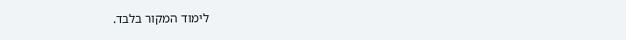לימוד המקור בלבד.